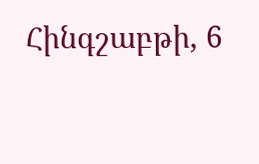Հինգշաբթի, 6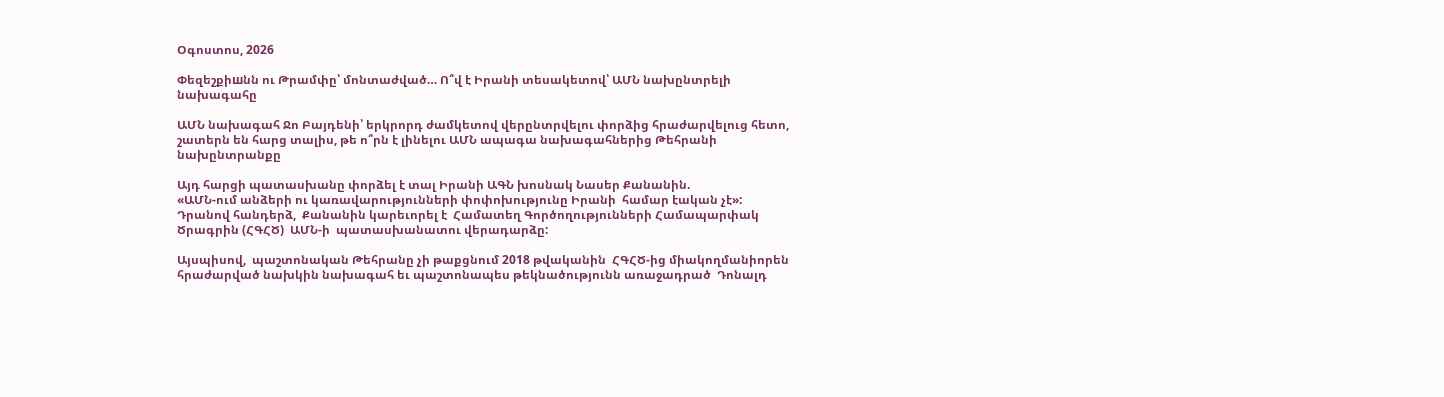Օգոստոս, 2026

Փեզեշքիшնն ու Թրամփը՝ մոնտաժված… Ո՞վ է Իրանի տեսակետով՝ ԱՄՆ նախընտրելի նախագահը

ԱՄՆ նախագահ Ջո Բայդենի՝ երկրորդ ժամկետով վերընտրվելու փորձից հրաժարվելուց հետո, շատերն են հարց տալիս, թե ո՞րն է լինելու ԱՄՆ ապագա նախագահներից Թեհրանի  նախընտրանքը

Այդ հարցի պատասխանը փորձել է տալ Իրանի ԱԳՆ խոսնակ Նասեր Քանանին.
«ԱՄՆ-ում անձերի ու կառավարությունների փոփոխությունը Իրանի  համար էական չէ»:
Դրանով հանդերձ,  Քանանին կարեւորել է  Համատեղ Գործողությունների Համապարփակ Ծրագրին (ՀԳՀԾ)  ԱՄՆ-ի  պատասխանատու վերադարձը:

Այսպիսով,  պաշտոնական Թեհրանը չի թաքցնում 2018 թվականին  ՀԳՀԾ-ից միակողմանիորեն հրաժարված նախկին նախագահ եւ պաշտոնապես թեկնածությունն առաջադրած  Դոնալդ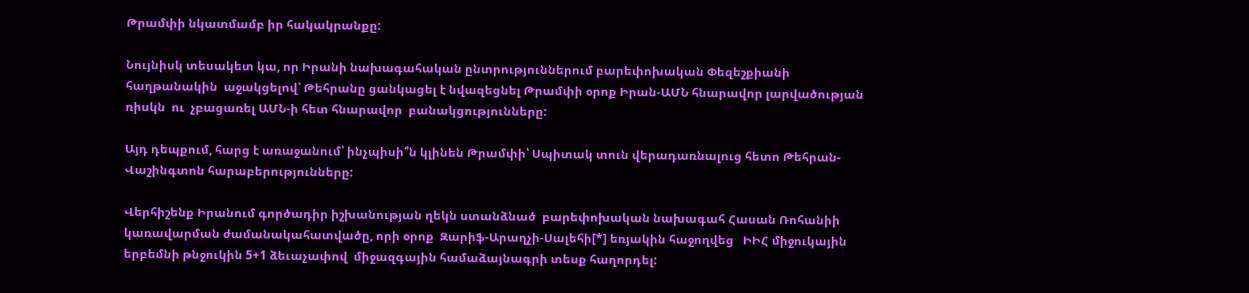Թրամփի նկատմամբ իր հակակրանքը:

Նույնիսկ տեսակետ կա, որ Իրանի նախագահական ընտրություններում բարեփոխական Փեզեշքիանի հաղթանակին  աջակցելով՝ Թեհրանը ցանկացել է նվազեցնել Թրամփի օրոք Իրան-ԱՄՆ հնարավոր լարվածության ռիսկն  ու  չբացառել ԱՄՆ-ի հետ հնարավոր  բանակցությունները:

Այդ դեպքում, հարց է առաջանում՝ ինչպիսի՞ն կլինեն Թրամփի՝ Սպիտակ տուն վերադառնալուց հետո Թեհրան-Վաշինգտոն հարաբերությունները:

Վերհիշենք Իրանում գործադիր իշխանության ղեկն ստանձնած  բարեփոխական նախագահ Հասան Ռոհանիի կառավարման ժամանակահատվածը, որի օրոք  Զարիֆ-Արաղչի-Սալեհի[*] եռյակին հաջողվեց   ԻԻՀ միջուկային երբեմնի թնջուկին 5+1 ձեւաչափով  միջազգային համաձայնագրի տեսք հաղորդել: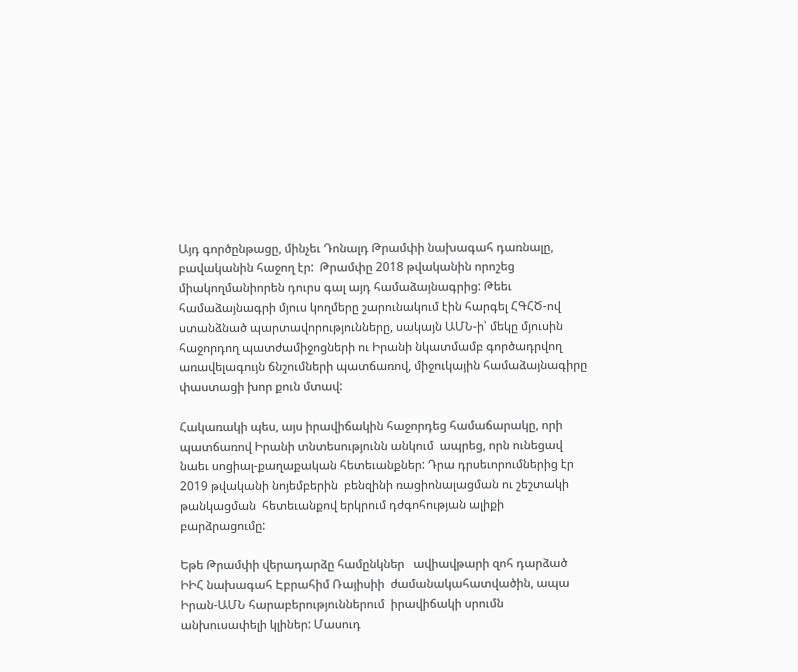Այդ գործընթացը, մինչեւ Դոնալդ Թրամփի նախագահ դառնալը, բավականին հաջող էր:  Թրամփը 2018 թվականին որոշեց  միակողմանիորեն դուրս գալ այդ համաձայնագրից: Թեեւ համաձայնագրի մյուս կողմերը շարունակում էին հարգել ՀԳՀԾ-ով ստանձնած պարտավորությունները, սակայն ԱՄՆ-ի՝ մեկը մյուսին հաջորդող պատժամիջոցների ու Իրանի նկատմամբ գործադրվող առավելագույն ճնշումների պատճառով, միջուկային համաձայնագիրը փաստացի խոր քուն մտավ:

Հակառակի պես, այս իրավիճակին հաջորդեց համաճարակը, որի պատճառով Իրանի տնտեսությունն անկում  ապրեց, որն ունեցավ նաեւ սոցիալ-քաղաքական հետեւանքներ: Դրա դրսեւորումներից էր 2019 թվականի նոյեմբերին  բենզինի ռացիոնալացման ու շեշտակի թանկացման  հետեւանքով երկրում դժգոհության ալիքի բարձրացումը:

Եթե Թրամփի վերադարձը համընկներ   ավիավթարի զոհ դարձած ԻԻՀ նախագահ Էբրահիմ Ռայիսիի  ժամանակահատվածին, ապա Իրան-ԱՄՆ հարաբերություններում  իրավիճակի սրումն անխուսափելի կլիներ: Մասուդ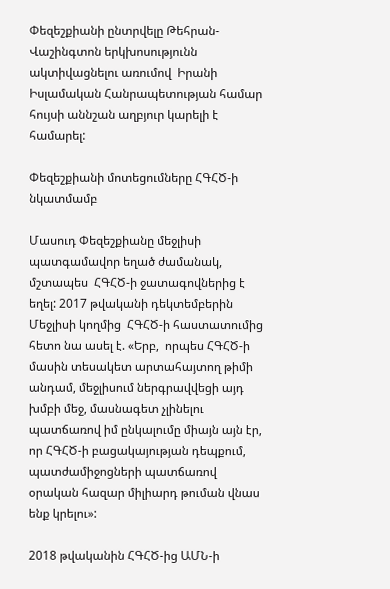Փեզեշքիանի ընտրվելը Թեհրան-Վաշինգտոն երկխոսությունն ակտիվացնելու առումով  Իրանի Իսլամական Հանրապետության համար հույսի աննշան աղբյուր կարելի է համարել:

Փեզեշքիանի մոտեցումները ՀԳՀԾ-ի նկատմամբ

Մասուդ Փեզեշքիանը մեջլիսի պատգամավոր եղած ժամանակ,  մշտապես  ՀԳՀԾ-ի ջատագովներից է եղել: 2017 թվականի դեկտեմբերին Մեջլիսի կողմից  ՀԳՀԾ-ի հաստատումից հետո նա ասել է. «Երբ,  որպես ՀԳՀԾ-ի մասին տեսակետ արտահայտող թիմի անդամ, մեջլիսում ներգրավվեցի այդ խմբի մեջ, մասնագետ չլինելու պատճառով իմ ընկալումը միայն այն էր, որ ՀԳՀԾ-ի բացակայության դեպքում, պատժամիջոցների պատճառով օրական հազար միլիարդ թուման վնաս ենք կրելու»:

2018 թվականին ՀԳՀԾ-ից ԱՄՆ-ի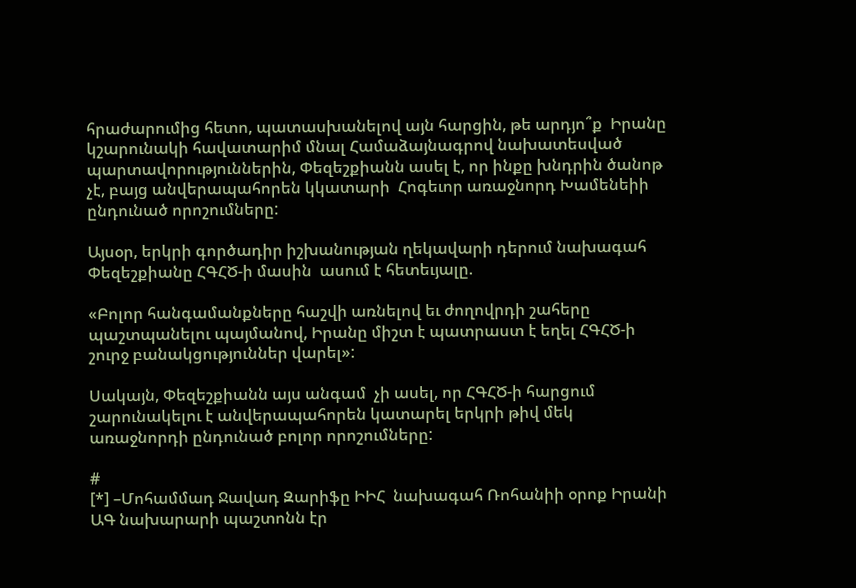հրաժարումից հետո, պատասխանելով այն հարցին, թե արդյո՞ք  Իրանը կշարունակի հավատարիմ մնալ Համաձայնագրով նախատեսված պարտավորություններին, Փեզեշքիանն ասել է, որ ինքը խնդրին ծանոթ չէ, բայց անվերապահորեն կկատարի  Հոգեւոր առաջնորդ Խամենեիի ընդունած որոշումները:

Այսօր, երկրի գործադիր իշխանության ղեկավարի դերում նախագահ Փեզեշքիանը ՀԳՀԾ-ի մասին  ասում է հետեւյալը.

«Բոլոր հանգամանքները հաշվի առնելով եւ ժողովրդի շահերը պաշտպանելու պայմանով, Իրանը միշտ է պատրաստ է եղել ՀԳՀԾ-ի շուրջ բանակցություններ վարել»:

Սակայն, Փեզեշքիանն այս անգամ  չի ասել, որ ՀԳՀԾ-ի հարցում շարունակելու է անվերապահորեն կատարել երկրի թիվ մեկ առաջնորդի ընդունած բոլոր որոշումները:

#
[*] –Մոհամմադ Ջավադ Զարիֆը ԻԻՀ  նախագահ Ռոհանիի օրոք Իրանի ԱԳ նախարարի պաշտոնն էր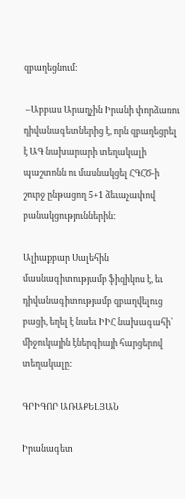զբաղեցնում:

 –Աբբաս Արաղչին Իրանի փորձառու դիվանագետներից է, որն զբաղեցրել է ԱԳ նախարարի տեղակալի պաշտոնն ու մասնակցել ՀԳՀԾ-ի շուրջ ընթացող 5+1 ձեւաչափով բանակցություններին:

Ալիաքբար Սալեհին մասնագիտությամբ ֆիզիկոս է, եւ դիվանագիտությամբ զբաղվելուց բացի, եղել է նաեւ ԻԻՀ նախագահի՝ միջուկային էներգիայի հարցերով տեղակալը:

ԳՐԻԳՈՐ ԱՌԱՔԵԼՅԱՆ

Իրանագետ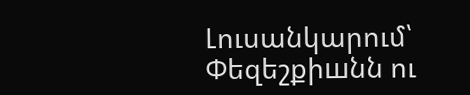Լուսանկարում՝ Փեզեշքիшնն ու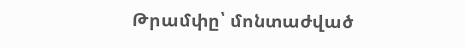Թրամփը՝ մոնտաժված